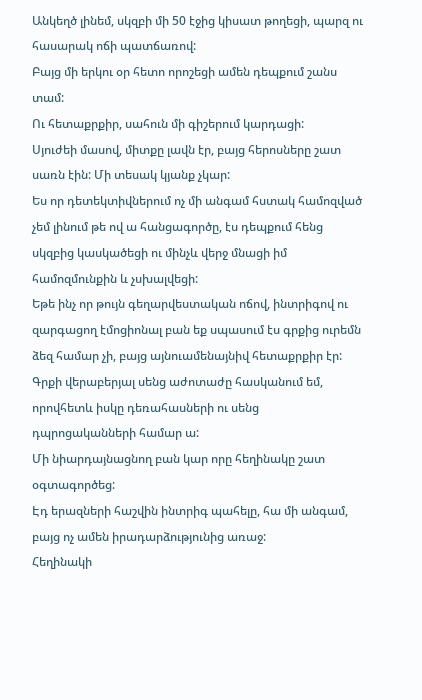Անկեղծ լինեմ, սկզբի մի 50 էջից կիսատ թողեցի, պարզ ու հասարակ ոճի պատճառով:
Բայց մի երկու օր հետո որոշեցի ամեն դեպքում շանս տամ:
Ու հետաքրքիր, սահուն մի գիշերում կարդացի:
Սյուժեի մասով, միտքը լավն էր, բայց հերոսները շատ սառն էին: Մի տեսակ կյանք չկար:
Ես որ դետեկտիվներում ոչ մի անգամ հստակ համոզված չեմ լինում թե ով ա հանցագործը, էս դեպքում հենց սկզբից կասկածեցի ու մինչև վերջ մնացի իմ համոզմունքին և չսխալվեցի:
Եթե ինչ որ թույն գեղարվեստական ոճով, ինտրիգով ու զարգացող էմոցիոնալ բան եք սպասում էս գրքից ուրեմն ձեզ համար չի, բայց այնուամենայնիվ հետաքրքիր էր:
Գրքի վերաբերյալ սենց աժոտաժը հասկանում եմ, որովհետև իսկը դեռահասների ու սենց դպրոցականների համար ա:
Մի նիարդայնացնող բան կար որը հեղինակը շատ օգտագործեց:
Էդ երազների հաշվին ինտրիգ պահելը, հա մի անգամ, բայց ոչ ամեն իրադարձությունից առաջ:
Հեղինակի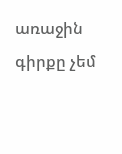առաջին գիրքը չեմ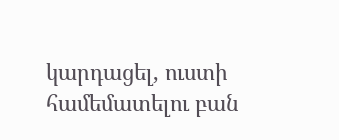կարդացել, ուստի համեմատելու բան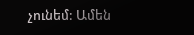չունեմ: Ամեն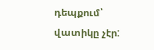դեպքում՝ վատիկը չէր: